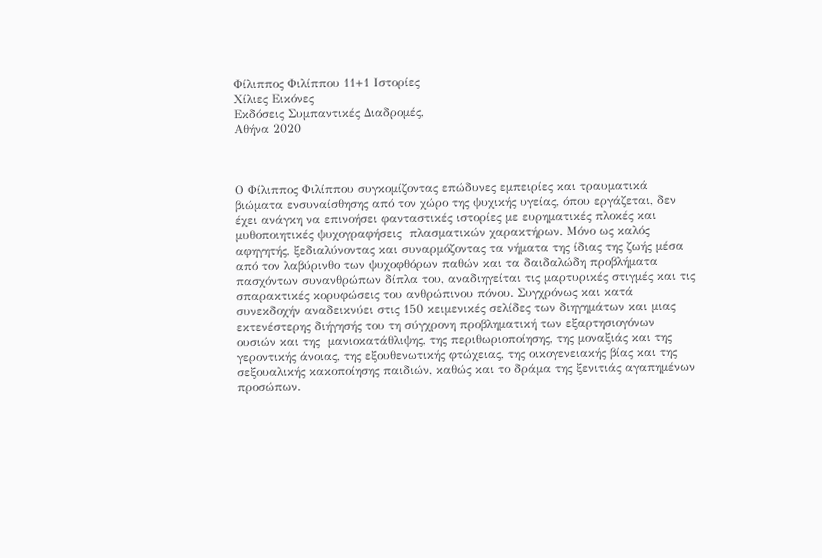Φίλιππος Φιλίππου 11+1 Ιστορίες
Χίλιες Εικόνες
Εκδόσεις Συμπαντικές Διαδρομές,
Αθήνα 2020



Ο Φίλιππος Φιλίππου συγκομίζοντας επώδυνες εμπειρίες και τραυματικά βιώματα ενσυναίσθησης από τον χώρο της ψυχικής υγείας, όπου εργάζεται, δεν έχει ανάγκη να επινοήσει φανταστικές ιστορίες με ευρηματικές πλοκές και μυθοποιητικές ψυχογραφήσεις  πλασματικών χαρακτήρων. Μόνο ως καλός αφηγητής, ξεδιαλύνοντας και συναρμόζοντας τα νήματα της ίδιας της ζωής μέσα από τον λαβύρινθο των ψυχοφθόρων παθών και τα δαιδαλώδη προβλήματα πασχόντων συνανθρώπων δίπλα του, αναδιηγείται τις μαρτυρικές στιγμές και τις σπαρακτικές κορυφώσεις του ανθρώπινου πόνου. Συγχρόνως και κατά συνεκδοχήν αναδεικνύει στις 150 κειμενικές σελίδες των διηγημάτων και μιας εκτενέστερης διήγησής του τη σύγχρονη προβληματική των εξαρτησιογόνων ουσιών και της  μανιοκατάθλιψης, της περιθωριοποίησης, της μοναξιάς και της γεροντικής άνοιας, της εξουθενωτικής φτώχειας, της οικογενειακής βίας και της σεξουαλικής κακοποίησης παιδιών, καθώς και το δράμα της ξενιτιάς αγαπημένων προσώπων.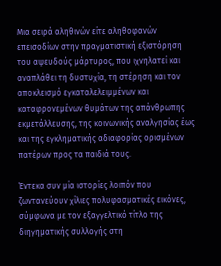Μια σειρά αληθινών είτε αληθοφανών επεισοδίων στην πραγματιστική εξιστόρηση του αψευδούς μάρτυρος, που ιχνηλατεί και αναπλάθει τη δυστυχία, τη στέρηση και τον αποκλεισμό εγκαταλελειμμένων και καταφρονεμένων θυμάτων της απάνθρωπης εκμετάλλευσης, της κοινωνικής αναλγησίας έως και της εγκληματικής αδιαφορίας ορισμένων πατέρων προς τα παιδιά τους.

Έντεκα συν μία ιστορίες λοιπόν που ζωντανεύουν χίλιες πολυφασματικές εικόνες, σύμφωνα με τον εξαγγελτικό τίτλο της διηγηματικής συλλογής στη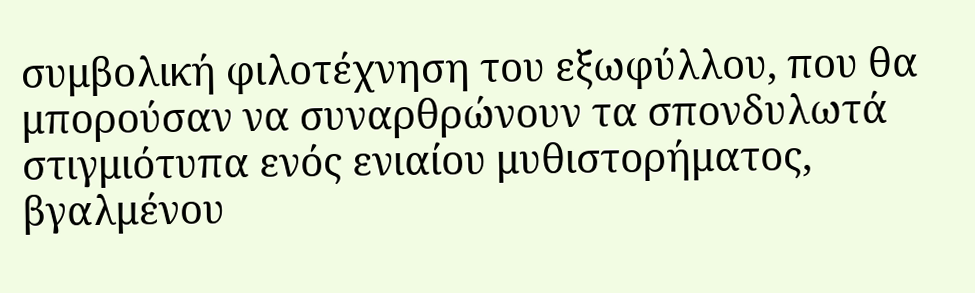συμβολική φιλοτέχνηση του εξωφύλλου, που θα μπορούσαν να συναρθρώνουν τα σπονδυλωτά στιγμιότυπα ενός ενιαίου μυθιστορήματος, βγαλμένου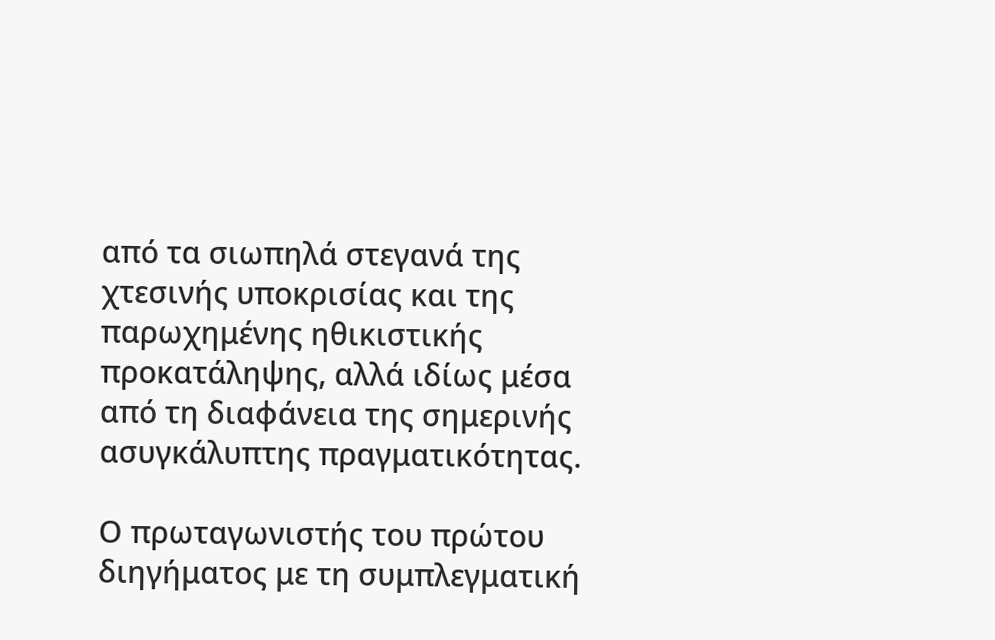από τα σιωπηλά στεγανά της χτεσινής υποκρισίας και της παρωχημένης ηθικιστικής προκατάληψης, αλλά ιδίως μέσα από τη διαφάνεια της σημερινής ασυγκάλυπτης πραγματικότητας.

Ο πρωταγωνιστής του πρώτου διηγήματος με τη συμπλεγματική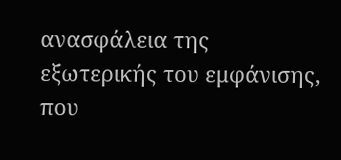ανασφάλεια της εξωτερικής του εμφάνισης, που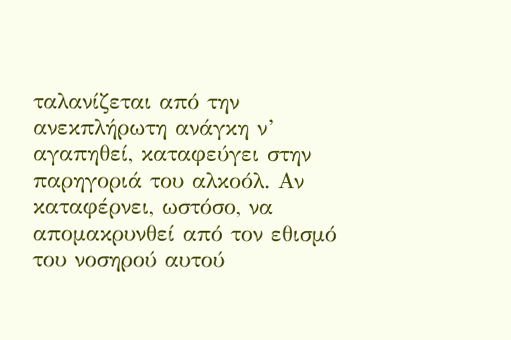ταλανίζεται από την ανεκπλήρωτη ανάγκη ν’ αγαπηθεί, καταφεύγει στην παρηγοριά του αλκοόλ. Αν καταφέρνει, ωστόσο, να απομακρυνθεί από τον εθισμό του νοσηρού αυτού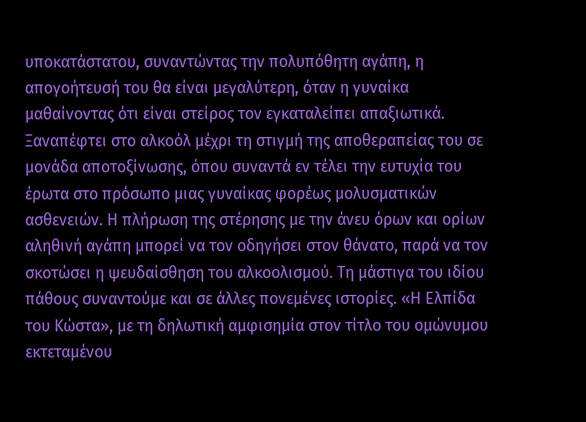υποκατάστατου, συναντώντας την πολυπόθητη αγάπη, η απογοήτευσή του θα είναι μεγαλύτερη, όταν η γυναίκα μαθαίνοντας ότι είναι στείρος τον εγκαταλείπει απαξιωτικά. Ξαναπέφτει στο αλκοόλ μέχρι τη στιγμή της αποθεραπείας του σε μονάδα αποτοξίνωσης, όπου συναντά εν τέλει την ευτυχία του έρωτα στο πρόσωπο μιας γυναίκας φορέως μολυσματικών ασθενειών. Η πλήρωση της στέρησης με την άνευ όρων και ορίων αληθινή αγάπη μπορεί να τον οδηγήσει στον θάνατο, παρά να τον σκοτώσει η ψευδαίσθηση του αλκοολισμού. Τη μάστιγα του ιδίου πάθους συναντούμε και σε άλλες πονεμένες ιστορίες. «Η Ελπίδα του Κώστα», με τη δηλωτική αμφισημία στον τίτλο του ομώνυμου εκτεταμένου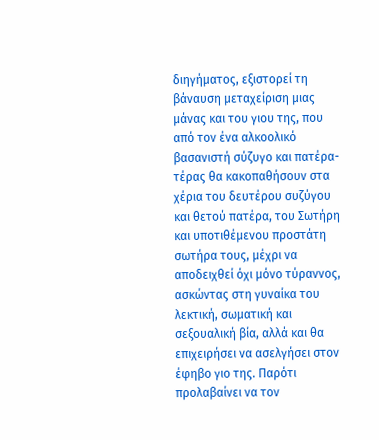διηγήματος, εξιστορεί τη βάναυση μεταχείριση μιας μάνας και του γιου της, που από τον ένα αλκοολικό βασανιστή σύζυγο και πατέρα-τέρας θα κακοπαθήσουν στα χέρια του δευτέρου συζύγου και θετού πατέρα, του Σωτήρη και υποτιθέμενου προστάτη σωτήρα τους, μέχρι να αποδειχθεί όχι μόνο τύραννος, ασκώντας στη γυναίκα του λεκτική, σωματική και σεξουαλική βία, αλλά και θα επιχειρήσει να ασελγήσει στον έφηβο γιο της. Παρότι προλαβαίνει να τον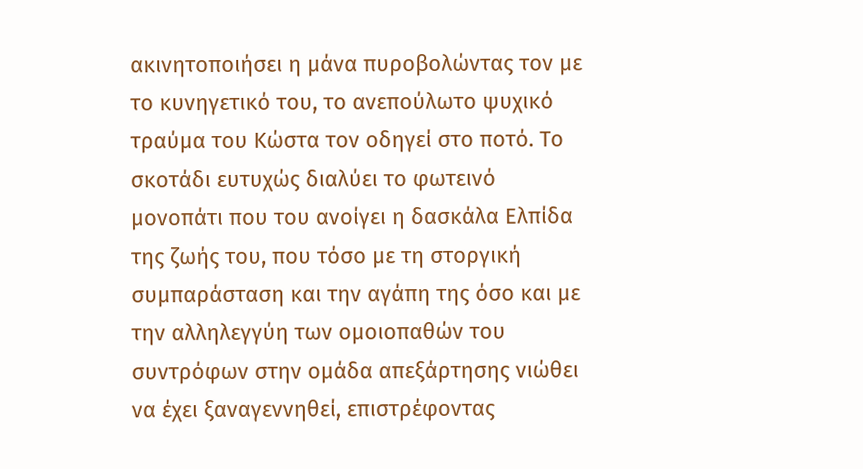ακινητοποιήσει η μάνα πυροβολώντας τον με το κυνηγετικό του, το ανεπούλωτο ψυχικό τραύμα του Κώστα τον οδηγεί στο ποτό. Το σκοτάδι ευτυχώς διαλύει το φωτεινό μονοπάτι που του ανοίγει η δασκάλα Ελπίδα της ζωής του, που τόσο με τη στοργική συμπαράσταση και την αγάπη της όσο και με την αλληλεγγύη των ομοιοπαθών του συντρόφων στην ομάδα απεξάρτησης νιώθει να έχει ξαναγεννηθεί, επιστρέφοντας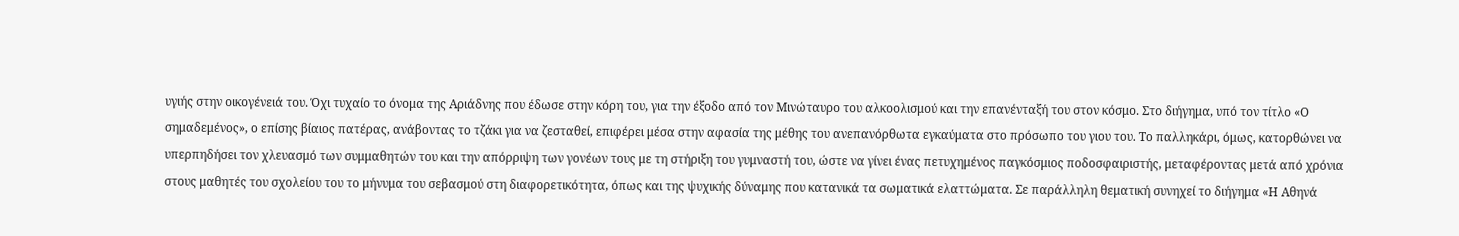υγιής στην οικογένειά του. Όχι τυχαίο το όνομα της Αριάδνης που έδωσε στην κόρη του, για την έξοδο από τον Μινώταυρο του αλκοολισμού και την επανένταξή του στον κόσμο. Στο διήγημα, υπό τον τίτλο «Ο σημαδεμένος», ο επίσης βίαιος πατέρας, ανάβοντας το τζάκι για να ζεσταθεί, επιφέρει μέσα στην αφασία της μέθης του ανεπανόρθωτα εγκαύματα στο πρόσωπο του γιου του. Το παλληκάρι, όμως, κατορθώνει να υπερπηδήσει τον χλευασμό των συμμαθητών του και την απόρριψη των γονέων τους με τη στήριξη του γυμναστή του, ώστε να γίνει ένας πετυχημένος παγκόσμιος ποδοσφαιριστής, μεταφέροντας μετά από χρόνια στους μαθητές του σχολείου του το μήνυμα του σεβασμού στη διαφορετικότητα, όπως και της ψυχικής δύναμης που κατανικά τα σωματικά ελαττώματα. Σε παράλληλη θεματική συνηχεί το διήγημα «Η Αθηνά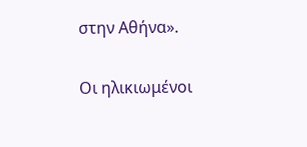στην Αθήνα».

Οι ηλικιωμένοι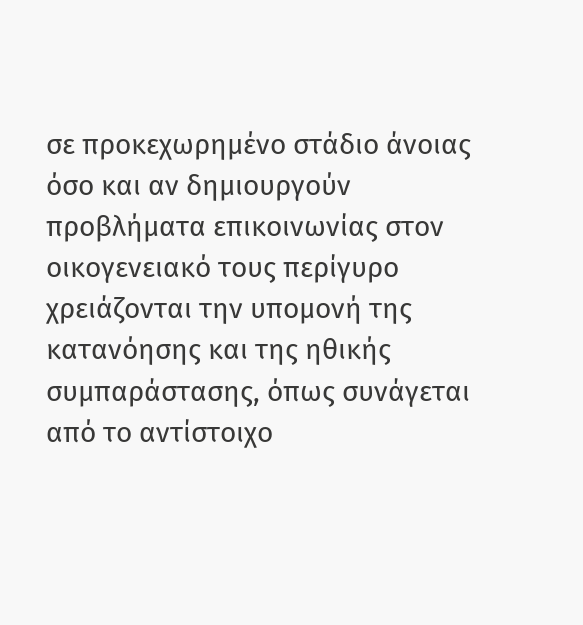σε προκεχωρημένο στάδιο άνοιας όσο και αν δημιουργούν προβλήματα επικοινωνίας στον οικογενειακό τους περίγυρο χρειάζονται την υπομονή της κατανόησης και της ηθικής συμπαράστασης, όπως συνάγεται από το αντίστοιχο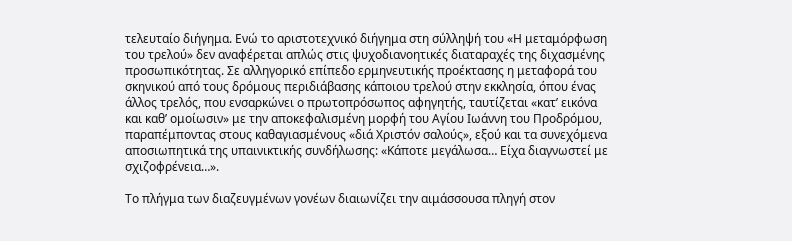τελευταίο διήγημα. Ενώ το αριστοτεχνικό διήγημα στη σύλληψή του «Η μεταμόρφωση του τρελού» δεν αναφέρεται απλώς στις ψυχοδιανοητικές διαταραχές της διχασμένης προσωπικότητας. Σε αλληγορικό επίπεδο ερμηνευτικής προέκτασης η μεταφορά του σκηνικού από τους δρόμους περιδιάβασης κάποιου τρελού στην εκκλησία, όπου ένας άλλος τρελός, που ενσαρκώνει ο πρωτοπρόσωπος αφηγητής, ταυτίζεται «κατ’ εικόνα και καθ’ ομοίωσιν» με την αποκεφαλισμένη μορφή του Αγίου Ιωάννη του Προδρόμου, παραπέμποντας στους καθαγιασμένους «διά Χριστόν σαλούς», εξού και τα συνεχόμενα  αποσιωπητικά της υπαινικτικής συνδήλωσης: «Κάποτε μεγάλωσα… Είχα διαγνωστεί με σχιζοφρένεια…».

Το πλήγμα των διαζευγμένων γονέων διαιωνίζει την αιμάσσουσα πληγή στον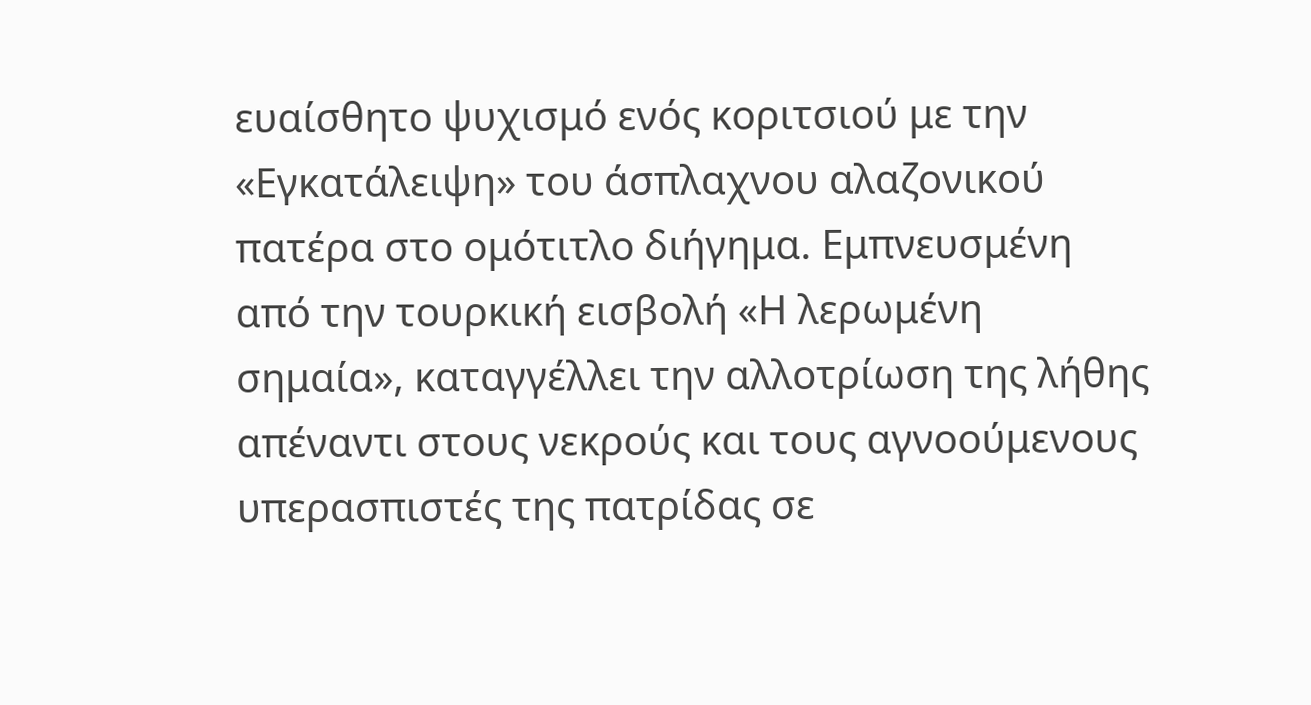ευαίσθητο ψυχισμό ενός κοριτσιού με την «Εγκατάλειψη» του άσπλαχνου αλαζονικού πατέρα στο ομότιτλο διήγημα. Εμπνευσμένη από την τουρκική εισβολή «Η λερωμένη σημαία», καταγγέλλει την αλλοτρίωση της λήθης απέναντι στους νεκρούς και τους αγνοούμενους υπερασπιστές της πατρίδας σε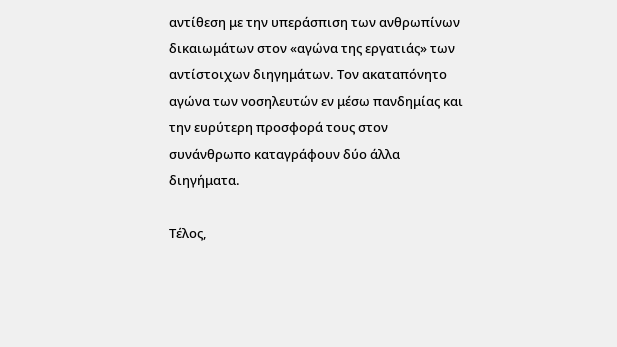αντίθεση με την υπεράσπιση των ανθρωπίνων δικαιωμάτων στον «αγώνα της εργατιάς» των αντίστοιχων διηγημάτων. Τον ακαταπόνητο αγώνα των νοσηλευτών εν μέσω πανδημίας και την ευρύτερη προσφορά τους στον συνάνθρωπο καταγράφουν δύο άλλα διηγήματα.

Τέλος,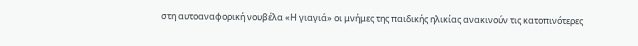στη αυτοαναφορική νουβέλα «Η γιαγιά» οι μνήμες της παιδικής ηλικίας ανακινούν τις κατοπινότερες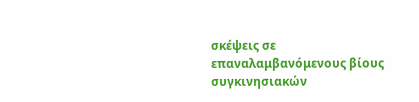σκέψεις σε επαναλαμβανόμενους βίους συγκινησιακών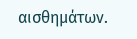αισθημάτων.